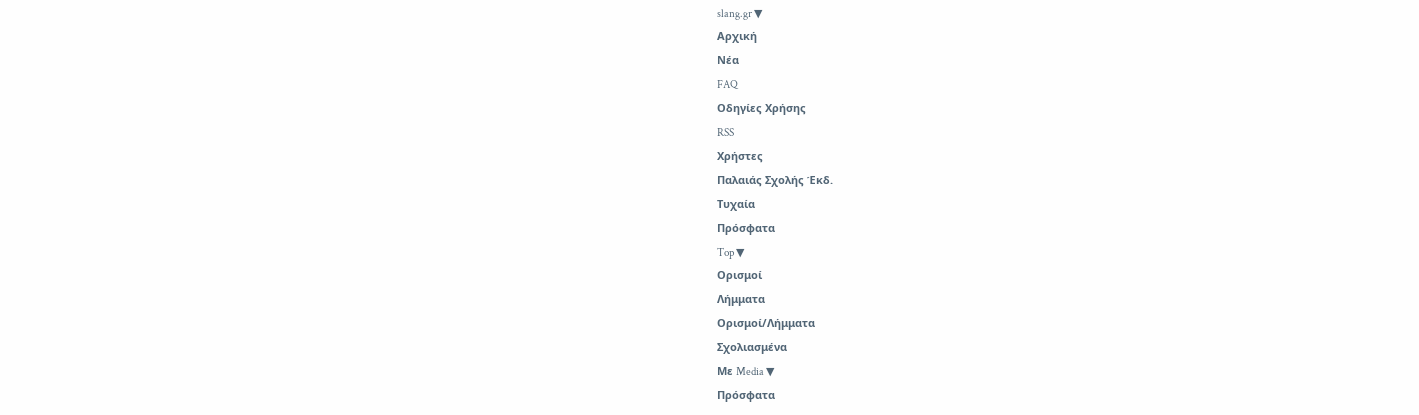slang.gr ▼
Αρχική
Νέα
FAQ
Οδηγίες Χρήσης
RSS
Χρήστες
Παλαιάς Σχολής Έκδ.
Τυχαία
Πρόσφατα
Top ▼
Ορισμοί
Λήμματα
Ορισμοί/Λήμματα
Σχολιασμένα
Με Media ▼
Πρόσφατα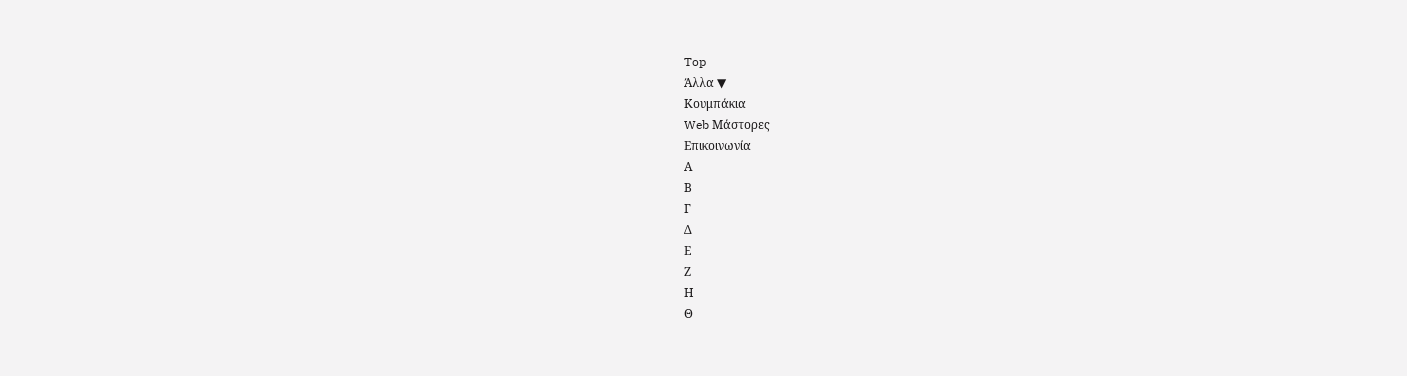Top
Άλλα ▼
Κουμπάκια
Web Μάστορες
Επικοινωνία
Α
Β
Γ
Δ
Ε
Ζ
Η
Θ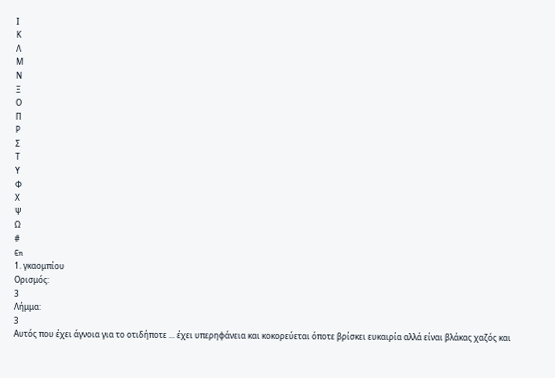Ι
Κ
Λ
Μ
Ν
Ξ
Ο
Π
Ρ
Σ
Τ
Υ
Φ
Χ
Ψ
Ω
#
En
1. γκαομπίου
Ορισμός:
3
Λήμμα:
3
Αυτός που έχει άγνοια για το οτιδήποτε ... έχει υπερηφάνεια και κοκορεύεται όποτε βρίσκει ευκαιρία αλλά είναι βλάκας χαζός και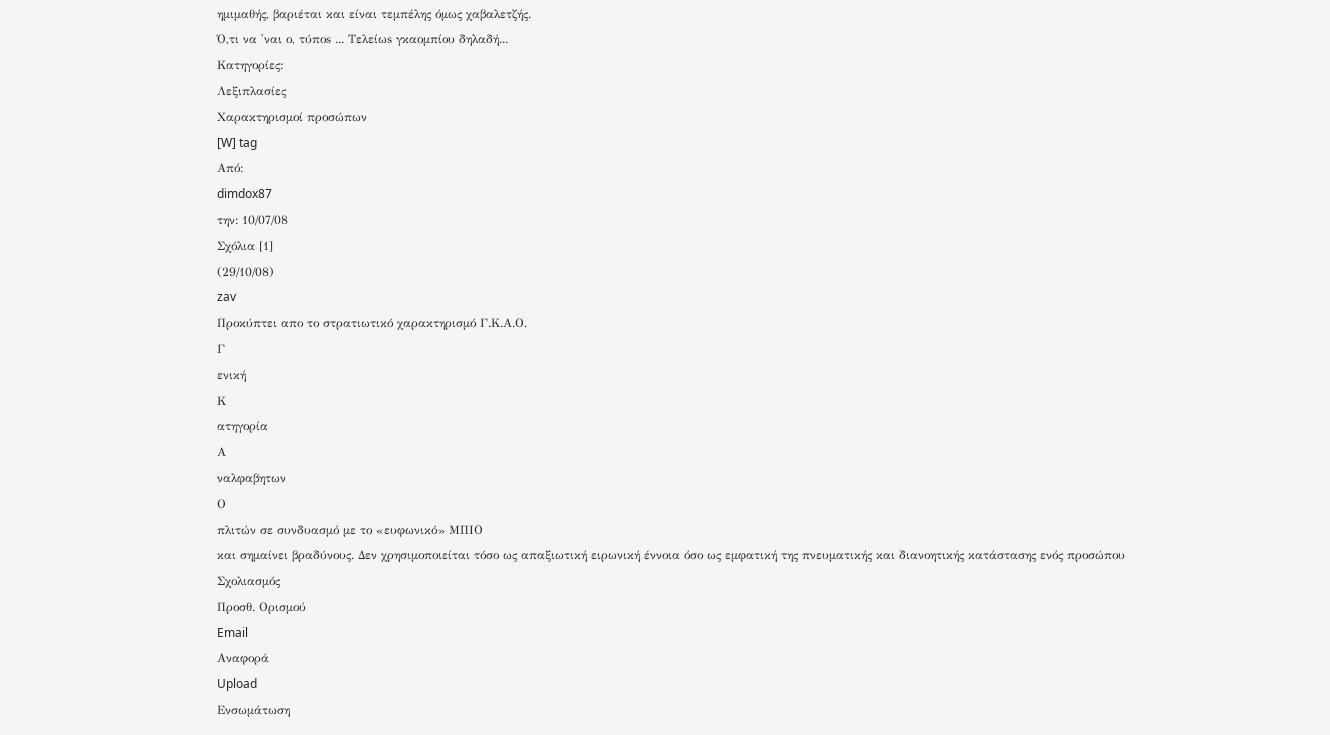ημιμαθής, βαριέται και είναι τεμπέλης όμως χαβαλετζής.
Ό,τι να 'ναι ο, τύποs ... Τελείωs γκαομπίου δηλαδή...
Κατηγορίες:
Λεξιπλασίες
Χαρακτηρισμοί προσώπων
[W] tag
Από:
dimdox87
την: 10/07/08
Σχόλια [1]
(29/10/08)
zav
Προκύπτει απο το στρατιωτικό χαρακτηρισμό Γ.Κ.Α.Ο.
Γ
ενική
Κ
ατηγορία
Α
ναλφαβητων
Ο
πλιτών σε συνδυασμό με το «ευφωνικό» ΜΠΙΟ
και σημαίνει βραδύνους. Δεν χρησιμοποιείται τόσο ως απαξιωτική ειρωνική έννοια όσο ως εμφατική της πνευματικής και διανοητικής κατάστασης ενός προσώπου
Σχολιασμός
Προσθ. Ορισμού
Email
Αναφορά
Upload
Ενσωμάτωση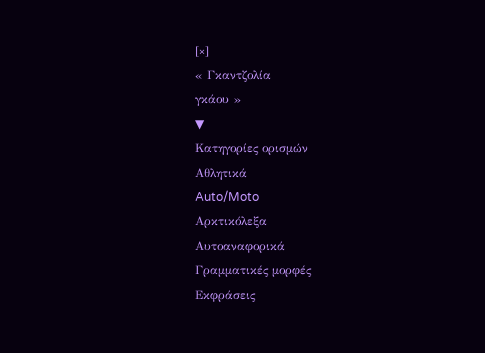[×]
« Γκαντζολία
γκάου »
▼
Κατηγορίες ορισμών
Αθλητικά
Auto/Moto
Αρκτικόλεξα
Αυτοαναφορικά
Γραμματικές μορφές
Εκφράσεις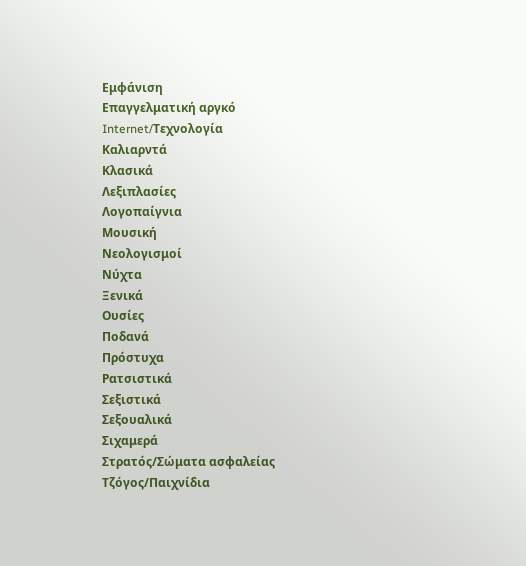Εμφάνιση
Επαγγελματική αργκό
Internet/Τεχνολογία
Καλιαρντά
Κλασικά
Λεξιπλασίες
Λογοπαίγνια
Μουσική
Νεολογισμοί
Νύχτα
Ξενικά
Ουσίες
Ποδανά
Πρόστυχα
Ρατσιστικά
Σεξιστικά
Σεξουαλικά
Σιχαμερά
Στρατός/Σώματα ασφαλείας
Τζόγος/Παιχνίδια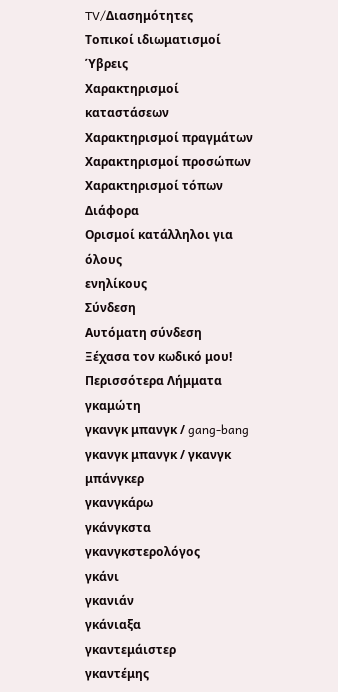TV/Διασημότητες
Τοπικοί ιδιωματισμοί
Ύβρεις
Χαρακτηρισμοί καταστάσεων
Χαρακτηρισμοί πραγμάτων
Χαρακτηρισμοί προσώπων
Χαρακτηρισμοί τόπων
Διάφορα
Ορισμοί κατάλληλοι για
όλους
ενηλίκους
Σύνδεση
Αυτόματη σύνδεση
Ξέχασα τον κωδικό μου!
Περισσότερα Λήμματα
γκαμώτη
γκανγκ μπανγκ / gang-bang
γκανγκ μπανγκ / γκανγκ μπάνγκερ
γκανγκάρω
γκάνγκστα
γκανγκστερολόγος
γκάνι
γκανιάν
γκάνιαξα
γκαντεμάιστερ
γκαντέμης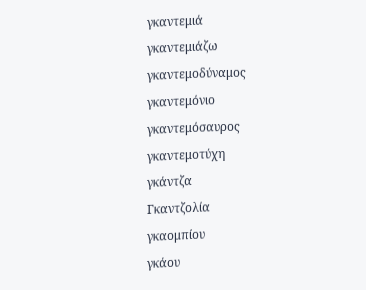γκαντεμιά
γκαντεμιάζω
γκαντεμοδύναμος
γκαντεμόνιο
γκαντεμόσαυρος
γκαντεμοτύχη
γκάντζα
Γκαντζολία
γκαομπίου
γκάου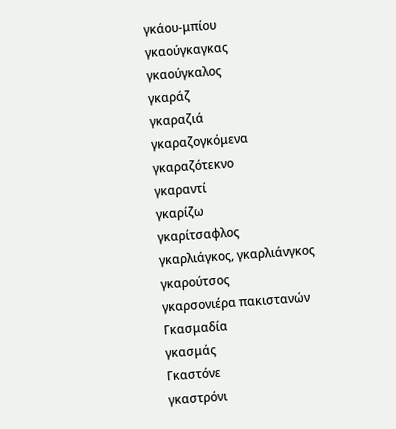γκάου-μπίου
γκαούγκαγκας
γκαούγκαλος
γκαράζ
γκαραζιά
γκαραζογκόμενα
γκαραζότεκνο
γκαραντί
γκαρίζω
γκαρίτσαφλος
γκαρλιάγκος, γκαρλιάνγκος
γκαρούτσος
γκαρσονιέρα πακιστανών
Γκασμαδία
γκασμάς
Γκαστόνε
γκαστρόνι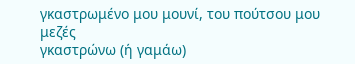γκαστρωμένο μου μουνί, του πούτσου μου μεζές
γκαστρώνω (ή γαμάω)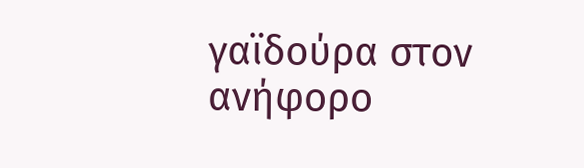γαϊδούρα στον ανήφορο